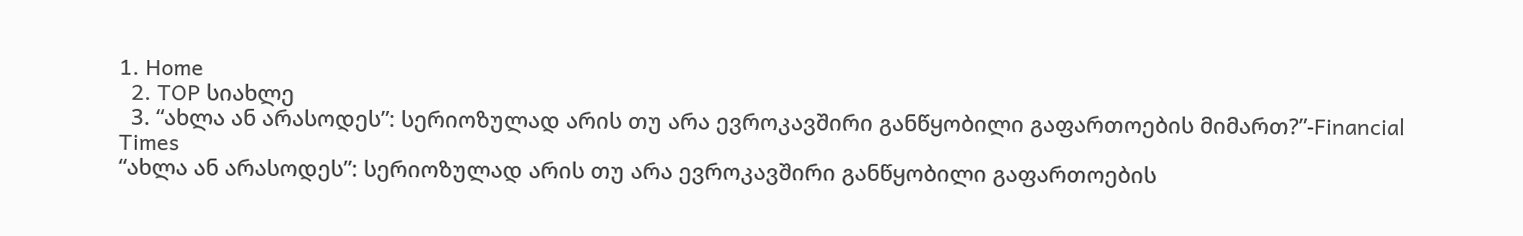1. Home
  2. TOP სიახლე
  3. “ახლა ან არასოდეს”: სერიოზულად არის თუ არა ევროკავშირი განწყობილი გაფართოების მიმართ?”-Financial Times
“ახლა ან არასოდეს”: სერიოზულად არის თუ არა ევროკავშირი განწყობილი გაფართოების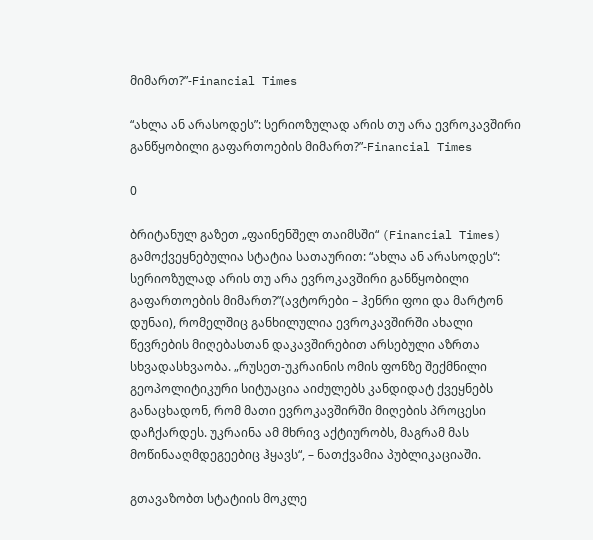მიმართ?”-Financial Times

“ახლა ან არასოდეს”: სერიოზულად არის თუ არა ევროკავშირი განწყობილი გაფართოების მიმართ?”-Financial Times

0

ბრიტანულ გაზეთ „ფაინენშელ თაიმსში“ (Financial Times) გამოქვეყნებულია სტატია სათაურით: “ახლა ან არასოდეს“: სერიოზულად არის თუ არა ევროკავშირი განწყობილი გაფართოების მიმართ?”(ავტორები – ჰენრი ფოი და მარტონ დუნაი), რომელშიც განხილულია ევროკავშირში ახალი წევრების მიღებასთან დაკავშირებით არსებული აზრთა სხვადასხვაობა. „რუსეთ-უკრაინის ომის ფონზე შექმნილი გეოპოლიტიკური სიტუაცია აიძულებს კანდიდატ ქვეყნებს განაცხადონ, რომ მათი ევროკავშირში მიღების პროცესი დაჩქარდეს. უკრაინა ამ მხრივ აქტიურობს, მაგრამ მას მოწინააღმდეგეებიც ჰყავს“, – ნათქვამია პუბლიკაციაში.

გთავაზობთ სტატიის მოკლე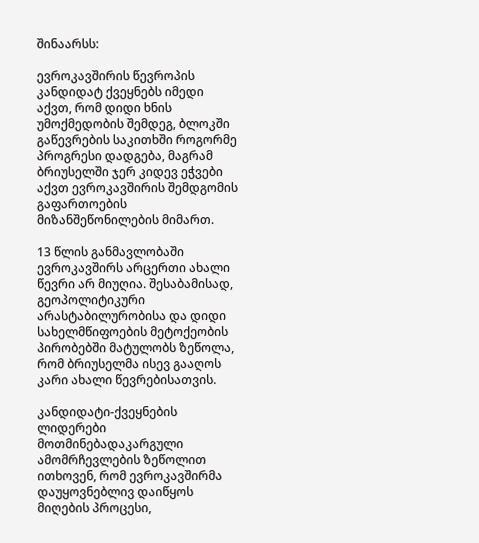შინაარსს:

ევროკავშირის წევროპის კანდიდატ ქვეყნებს იმედი აქვთ, რომ დიდი ხნის უმოქმედობის შემდეგ, ბლოკში გაწევრების საკითხში როგორმე პროგრესი დადგება, მაგრამ ბრიუსელში ჯერ კიდევ ეჭვები აქვთ ევროკავშირის შემდგომის გაფართოების მიზანშეწონილების მიმართ.

13 წლის განმავლობაში ევროკავშირს არცერთი ახალი წევრი არ მიუღია. შესაბამისად, გეოპოლიტიკური არასტაბილურობისა და დიდი სახელმწიფოების მეტოქეობის პირობებში მატულობს ზეწოლა, რომ ბრიუსელმა ისევ გააღოს კარი ახალი წევრებისათვის.

კანდიდატი-ქვეყნების ლიდერები მოთმინებადაკარგული ამომრჩევლების ზეწოლით ითხოვენ, რომ ევროკავშირმა დაუყოვნებლივ დაიწყოს მიღების პროცესი,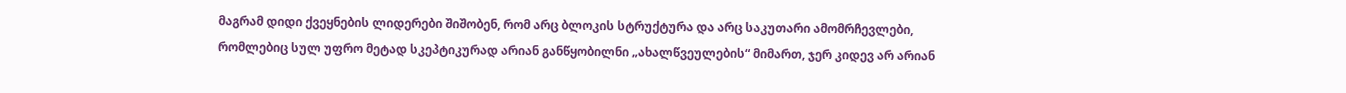მაგრამ დიდი ქვეყნების ლიდერები შიშობენ, რომ არც ბლოკის სტრუქტურა და არც საკუთარი ამომრჩევლები, რომლებიც სულ უფრო მეტად სკეპტიკურად არიან განწყობილნი „ახალწვეულების“ მიმართ, ჯერ კიდევ არ არიან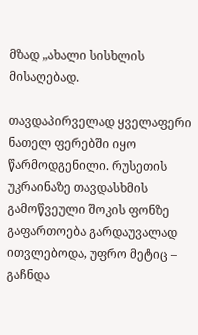მზად „ახალი სისხლის მისაღებად.

თავდაპირველად ყველაფერი ნათელ ფერებში იყო წარმოდგენილი. რუსეთის უკრაინაზე თავდასხმის გამოწვეული შოკის ფონზე გაფართოება გარდაუვალად ითვლებოდა, უფრო მეტიც – გაჩნდა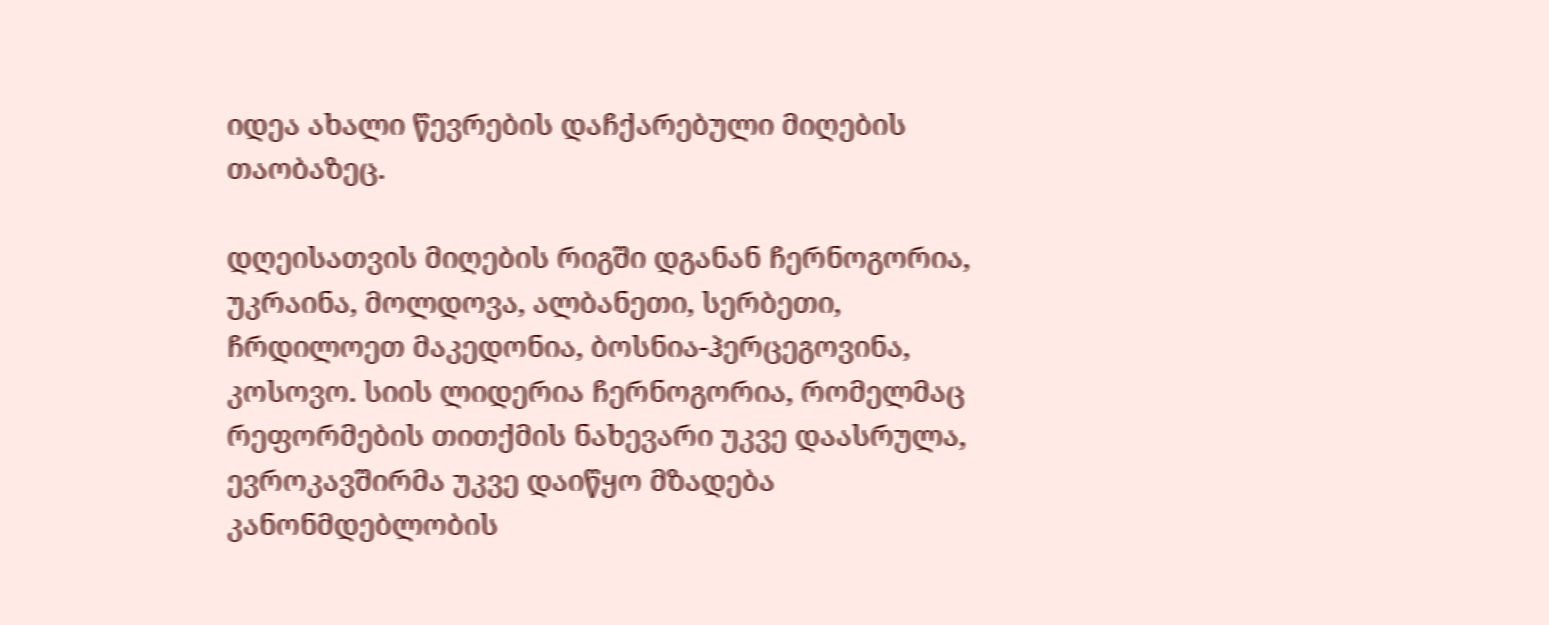იდეა ახალი წევრების დაჩქარებული მიღების თაობაზეც.

დღეისათვის მიღების რიგში დგანან ჩერნოგორია, უკრაინა, მოლდოვა, ალბანეთი, სერბეთი, ჩრდილოეთ მაკედონია, ბოსნია-ჰერცეგოვინა, კოსოვო. სიის ლიდერია ჩერნოგორია, რომელმაც რეფორმების თითქმის ნახევარი უკვე დაასრულა, ევროკავშირმა უკვე დაიწყო მზადება კანონმდებლობის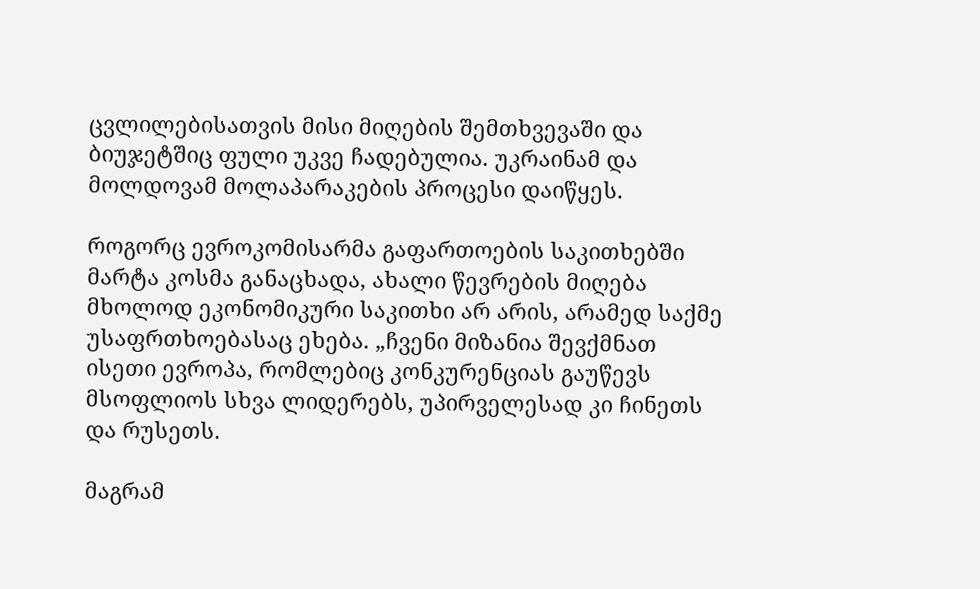ცვლილებისათვის მისი მიღების შემთხვევაში და ბიუჯეტშიც ფული უკვე ჩადებულია. უკრაინამ და მოლდოვამ მოლაპარაკების პროცესი დაიწყეს.

როგორც ევროკომისარმა გაფართოების საკითხებში მარტა კოსმა განაცხადა, ახალი წევრების მიღება მხოლოდ ეკონომიკური საკითხი არ არის, არამედ საქმე უსაფრთხოებასაც ეხება. „ჩვენი მიზანია შევქმნათ ისეთი ევროპა, რომლებიც კონკურენციას გაუწევს მსოფლიოს სხვა ლიდერებს, უპირველესად კი ჩინეთს და რუსეთს.

მაგრამ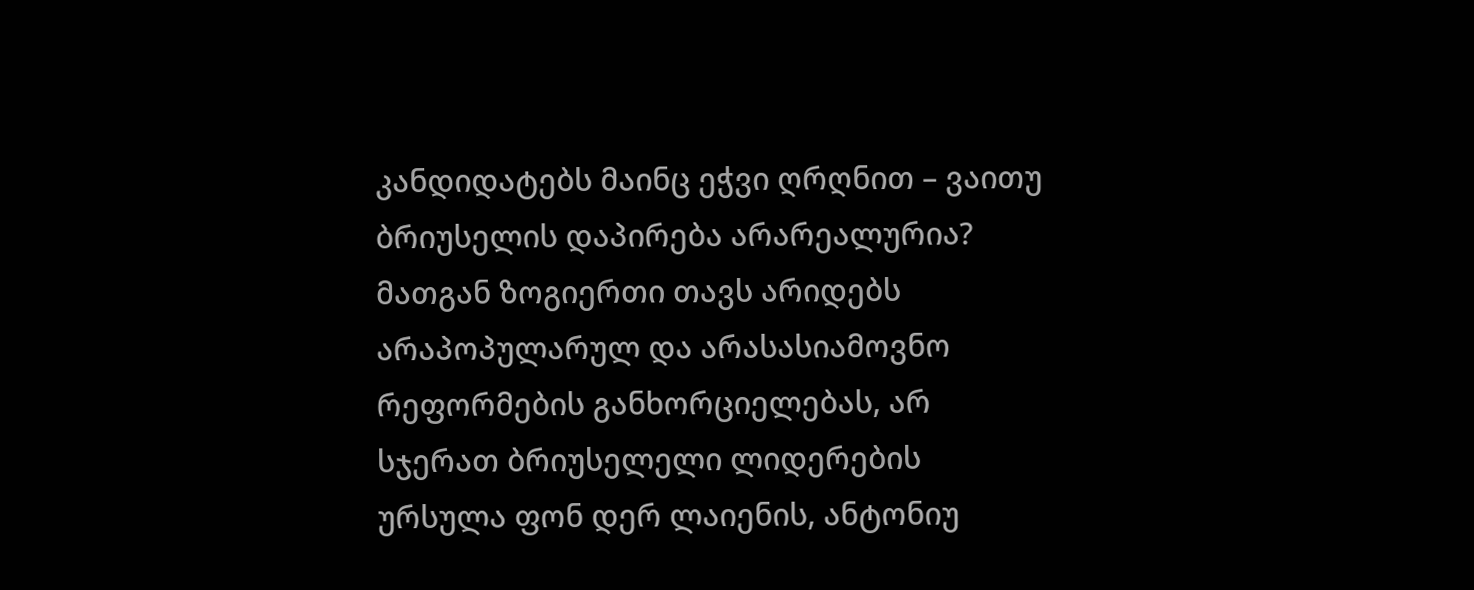კანდიდატებს მაინც ეჭვი ღრღნით – ვაითუ ბრიუსელის დაპირება არარეალურია? მათგან ზოგიერთი თავს არიდებს არაპოპულარულ და არასასიამოვნო რეფორმების განხორციელებას, არ სჯერათ ბრიუსელელი ლიდერების ურსულა ფონ დერ ლაიენის, ანტონიუ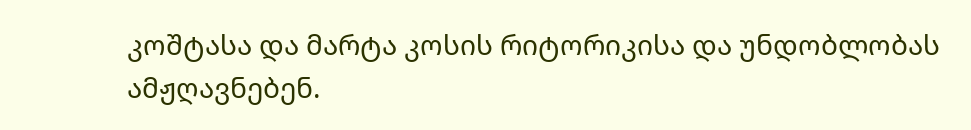კოშტასა და მარტა კოსის რიტორიკისა და უნდობლობას ამჟღავნებენ.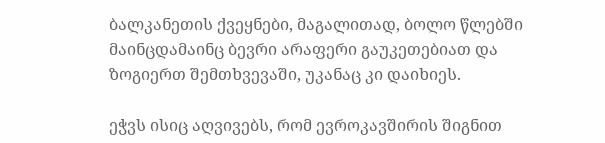ბალკანეთის ქვეყნები, მაგალითად, ბოლო წლებში მაინცდამაინც ბევრი არაფერი გაუკეთებიათ და ზოგიერთ შემთხვევაში, უკანაც კი დაიხიეს.

ეჭვს ისიც აღვივებს, რომ ევროკავშირის შიგნით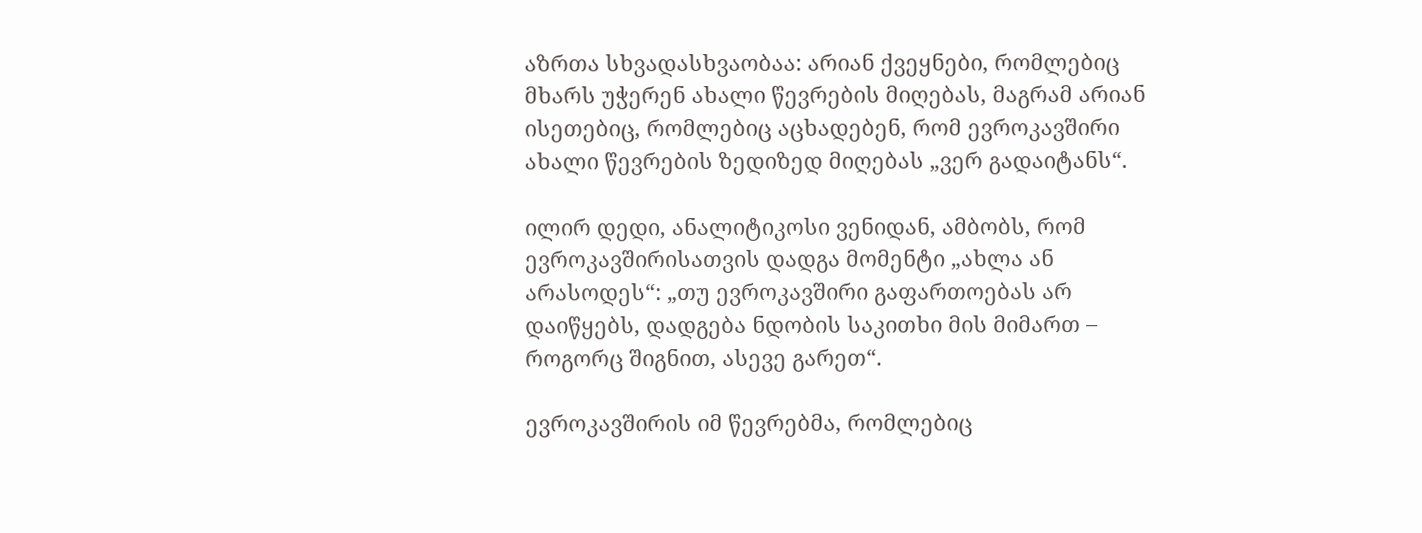აზრთა სხვადასხვაობაა: არიან ქვეყნები, რომლებიც მხარს უჭერენ ახალი წევრების მიღებას, მაგრამ არიან ისეთებიც, რომლებიც აცხადებენ, რომ ევროკავშირი ახალი წევრების ზედიზედ მიღებას „ვერ გადაიტანს“.

ილირ დედი, ანალიტიკოსი ვენიდან, ამბობს, რომ ევროკავშირისათვის დადგა მომენტი „ახლა ან არასოდეს“: „თუ ევროკავშირი გაფართოებას არ დაიწყებს, დადგება ნდობის საკითხი მის მიმართ – როგორც შიგნით, ასევე გარეთ“.

ევროკავშირის იმ წევრებმა, რომლებიც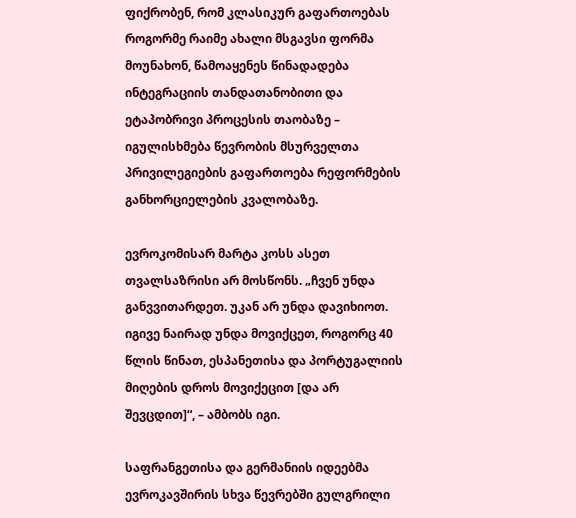ფიქრობენ, რომ კლასიკურ გაფართოებას როგორმე რაიმე ახალი მსგავსი ფორმა მოუნახონ, წამოაყენეს წინადადება ინტეგრაციის თანდათანობითი და ეტაპობრივი პროცესის თაობაზე – იგულისხმება წევრობის მსურველთა პრივილეგიების გაფართოება რეფორმების განხორციელების კვალობაზე.

ევროკომისარ მარტა კოსს ასეთ თვალსაზრისი არ მოსწონს. „ჩვენ უნდა განვვითარდეთ. უკან არ უნდა დავიხიოთ. იგივე ნაირად უნდა მოვიქცეთ, როგორც 40 წლის წინათ, ესპანეთისა და პორტუგალიის მიღების დროს მოვიქეცით [და არ შევცდით]“, – ამბობს იგი.

საფრანგეთისა და გერმანიის იდეებმა ევროკავშირის სხვა წევრებში გულგრილი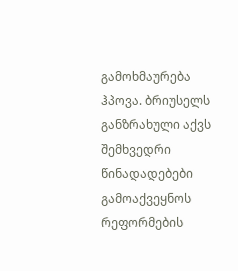გამოხმაურება ჰპოვა. ბრიუსელს განზრახული აქვს შემხვედრი წინადადებები გამოაქვეყნოს რეფორმების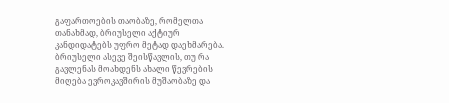გაფართოების თაობაზე, რომელთა თანახმად, ბრიუსელი აქტიურ კანდიდატებს უფრო მეტად დაეხმარება. ბრიუსელი ასევე შეისწავლის, თუ რა გავლენას მოახდენს ახალი წევრების მიღება ევროკავშირის მუშაობაზე და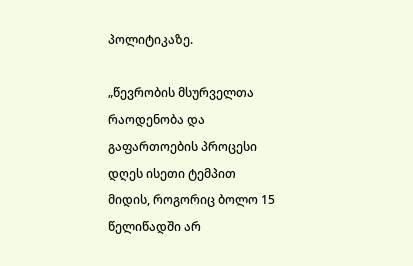პოლიტიკაზე.

„წევრობის მსურველთა რაოდენობა და გაფართოების პროცესი დღეს ისეთი ტემპით მიდის, როგორიც ბოლო 15 წელიწადში არ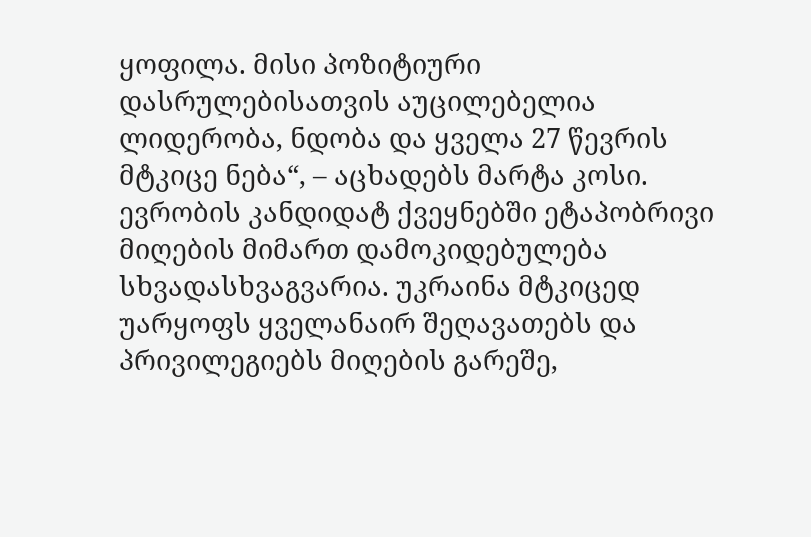ყოფილა. მისი პოზიტიური დასრულებისათვის აუცილებელია ლიდერობა, ნდობა და ყველა 27 წევრის მტკიცე ნება“, – აცხადებს მარტა კოსი.
ევრობის კანდიდატ ქვეყნებში ეტაპობრივი მიღების მიმართ დამოკიდებულება სხვადასხვაგვარია. უკრაინა მტკიცედ უარყოფს ყველანაირ შეღავათებს და პრივილეგიებს მიღების გარეშე,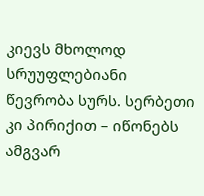კიევს მხოლოდ სრუუფლებიანი წევრობა სურს. სერბეთი კი პირიქით – იწონებს ამგვარ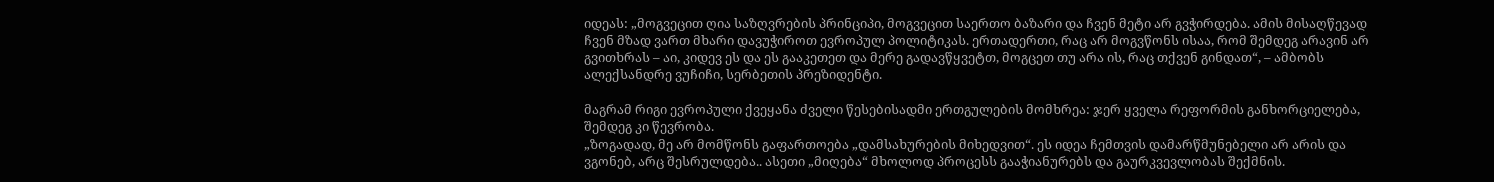იდეას: „მოგვეცით ღია საზღვრების პრინციპი, მოგვეცით საერთო ბაზარი და ჩვენ მეტი არ გვჭირდება. ამის მისაღწევად ჩვენ მზად ვართ მხარი დავუჭიროთ ევროპულ პოლიტიკას. ერთადერთი, რაც არ მოგვწონს ისაა, რომ შემდეგ არავინ არ გვითხრას – აი, კიდევ ეს და ეს გააკეთეთ და მერე გადავწყვეტთ, მოგცეთ თუ არა ის, რაც თქვენ გინდათ“, – ამბობს ალექსანდრე ვუჩიჩი, სერბეთის პრეზიდენტი.

მაგრამ რიგი ევროპული ქვეყანა ძველი წესებისადმი ერთგულების მომხრეა: ჯერ ყველა რეფორმის განხორციელება, შემდეგ კი წევრობა.
„ზოგადად, მე არ მომწონს გაფართოება „დამსახურების მიხედვით“. ეს იდეა ჩემთვის დამარწმუნებელი არ არის და ვგონებ, არც შესრულდება.. ასეთი „მიღება“ მხოლოდ პროცესს გააჭიანურებს და გაურკვევლობას შექმნის.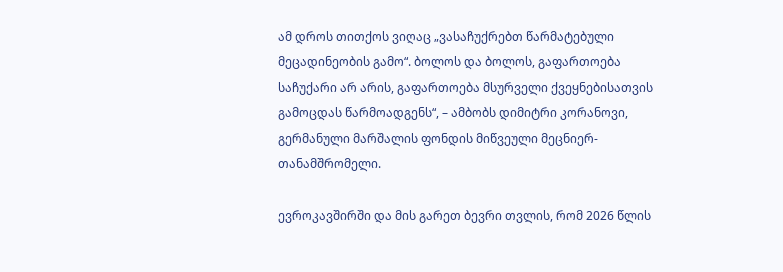ამ დროს თითქოს ვიღაც „ვასაჩუქრებთ წარმატებული მეცადინეობის გამო“. ბოლოს და ბოლოს, გაფართოება საჩუქარი არ არის, გაფართოება მსურველი ქვეყნებისათვის გამოცდას წარმოადგენს“, – ამბობს დიმიტრი კორანოვი, გერმანული მარშალის ფონდის მიწვეული მეცნიერ-თანამშრომელი.

ევროკავშირში და მის გარეთ ბევრი თვლის, რომ 2026 წლის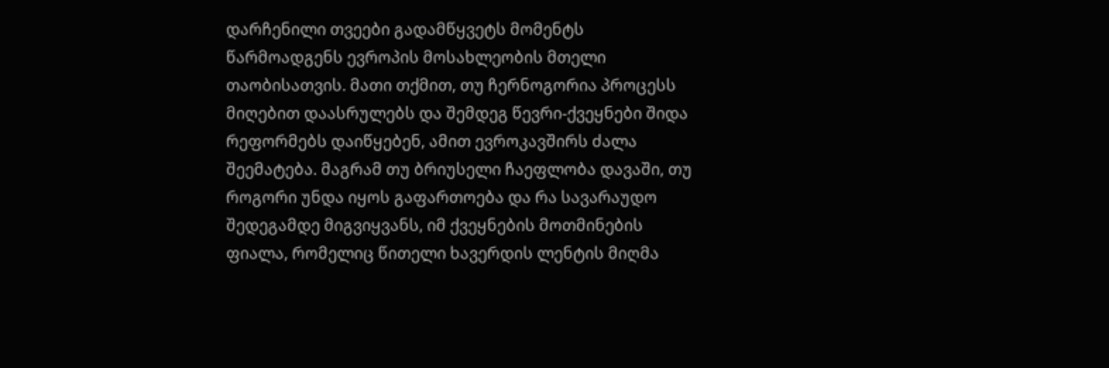დარჩენილი თვეები გადამწყვეტს მომენტს წარმოადგენს ევროპის მოსახლეობის მთელი თაობისათვის. მათი თქმით, თუ ჩერნოგორია პროცესს მიღებით დაასრულებს და შემდეგ წევრი-ქვეყნები შიდა რეფორმებს დაიწყებენ, ამით ევროკავშირს ძალა შეემატება. მაგრამ თუ ბრიუსელი ჩაეფლობა დავაში, თუ როგორი უნდა იყოს გაფართოება და რა სავარაუდო შედეგამდე მიგვიყვანს, იმ ქვეყნების მოთმინების ფიალა, რომელიც წითელი ხავერდის ლენტის მიღმა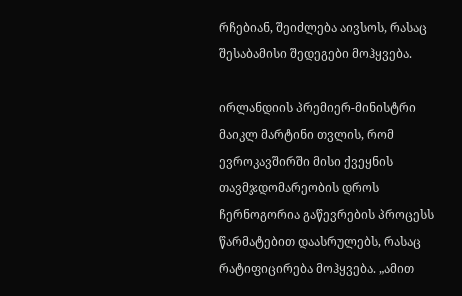რჩებიან, შეიძლება აივსოს, რასაც შესაბამისი შედეგები მოჰყვება.

ირლანდიის პრემიერ-მინისტრი მაიკლ მარტინი თვლის, რომ ევროკავშირში მისი ქვეყნის თავმჯდომარეობის დროს ჩერნოგორია გაწევრების პროცესს წარმატებით დაასრულებს, რასაც რატიფიცირება მოჰყვება. „ამით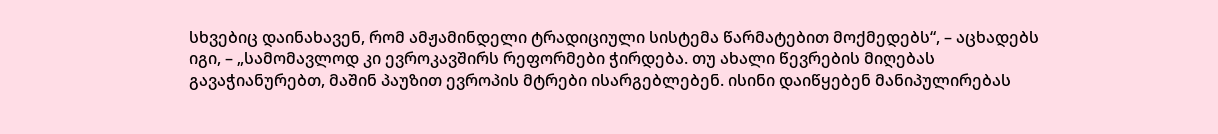სხვებიც დაინახავენ, რომ ამჟამინდელი ტრადიციული სისტემა წარმატებით მოქმედებს“, – აცხადებს იგი, – „სამომავლოდ კი ევროკავშირს რეფორმები ჭირდება. თუ ახალი წევრების მიღებას გავაჭიანურებთ, მაშინ პაუზით ევროპის მტრები ისარგებლებენ. ისინი დაიწყებენ მანიპულირებას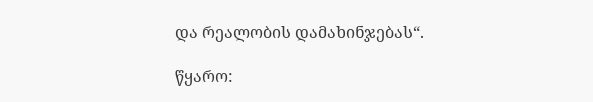და რეალობის დამახინჯებას“.

წყარო: